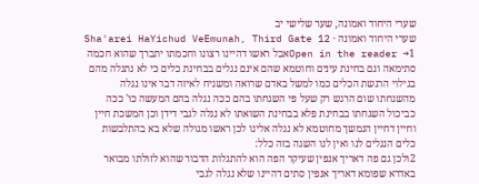שערי היחוד ואמונה, שער שלישי יב
שערי היחוד ואמונה · Sha'arei HaYichud VeEmunah, Third Gate 12
Open in the reader →1אבל ראשו דהיינו רצונו וחכמתו יתברך שהוא חכמה סתימאה וגם בחינת עינים וחוטמא שהם אינם נגלים בבחינת כלים כי לא נתגלה מהם בגילוי הרגשת הכלים כמו למשל באדם שרואה ומשגיח לאיזה דבר אינו נגלה מהשגחתו שום הרגש רק שעל פי השגחתו בהם ככה נגלה בהם המעשה כו' ככה כביכול השגחתו בבחינת פלא בבחינת השואתו לא נגלה לגבי דידן וכן המשכת חיין וחיין דחיין הנמשך מחוטמא לא נגלה אלינו לכן ראשו מגולה שלא בא בהתלבשות כלים הנגלים לנו ואין לנו השגה בזה כלל:
2ולכן גם פה דאריך אנפין שעיקר הפה הוא להתגלות הדבור שהוא לזולתו מבואר באדרא שפומא דאריך אנפין סתים דהיינו שלא נגלה לגבי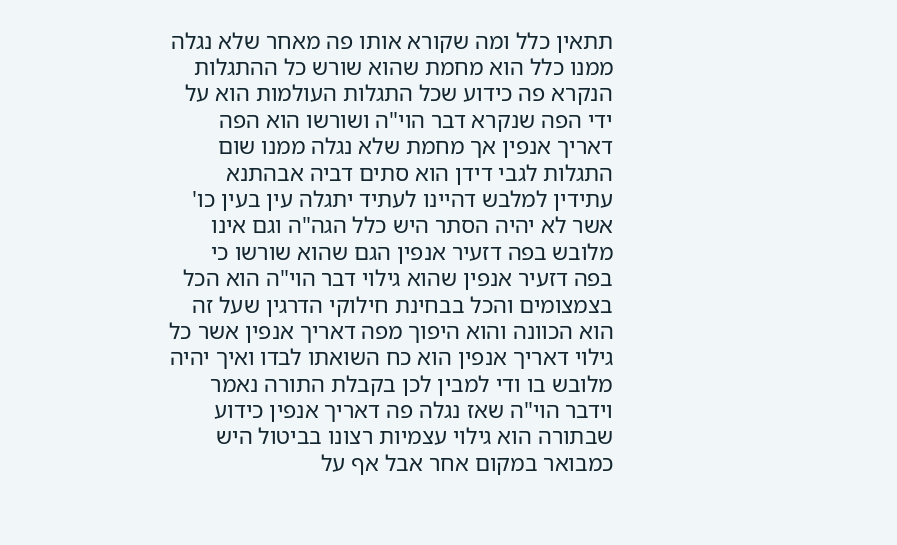תתאין כלל ומה שקורא אותו פה מאחר שלא נגלה ממנו כלל הוא מחמת שהוא שורש כל ההתגלות הנקרא פה כידוע שכל התגלות העולמות הוא על ידי הפה שנקרא דבר הוי"ה ושורשו הוא הפה דאריך אנפין אך מחמת שלא נגלה ממנו שום התגלות לגבי דידן הוא סתים דביה אבהתנא עתידין למלבש דהיינו לעתיד יתגלה עין בעין כו' אשר לא יהיה הסתר היש כלל הגה"ה וגם אינו מלובש בפה דזעיר אנפין הגם שהוא שורשו כי בפה דזעיר אנפין שהוא גילוי דבר הוי"ה הוא הכל בצמצומים והכל בבחינת חילוקי הדרגין שעל זה הוא הכוונה והוא היפוך מפה דאריך אנפין אשר כל גילוי דאריך אנפין הוא כח השואתו לבדו ואיך יהיה מלובש בו ודי למבין לכן בקבלת התורה נאמר וידבר הוי"ה שאז נגלה פה דאריך אנפין כידוע שבתורה הוא גילוי עצמיות רצונו בביטול היש כמבואר במקום אחר אבל אף על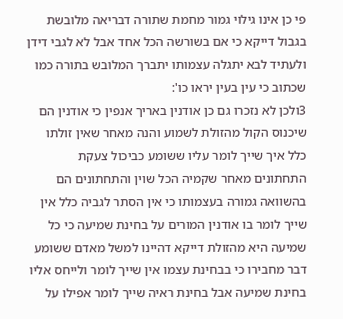פי כן אינו גילוי גמור מחמת שתורה דבריאה מלובשת בגבול דייקא כי אם בשורשה הכל אחד אבל לא לגבי דידן ולעתיד לבא יתגלה עצמותו יתברך המלובש בתורה כמו שכתוב כי עין בעין יראו כו':
3ולכן לא נזכרו גם כן אודנין באריך אנפין כי אודנין הם שיכנוס הקול מהזולת לשמוע והנה מאחר שאין זולתו כלל איך שייך לומר עליו ששומע כביכול צעקת התחתונים מאחר שקמיה הכל שוין והתחתונים הם בהשוואה גמורה בעצמותו כי אין הסתר לגביה כלל אין שייך לומר בו אודנין המורים על בחינת שמיעה כי כל שמיעה היא מהזולת דייקא דהיינו למשל מאדם ששומע דבר מחבירו כי בבחינת עצמו אין שייך לומר ולייחס אליו בחינת שמיעה אבל בחינת ראיה שייך לומר אפילו על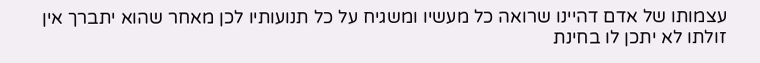עצמותו של אדם דהיינו שרואה כל מעשיו ומשגיח על כל תנועותיו לכן מאחר שהוא יתברך אין זולתו לא יתכן לו בחינת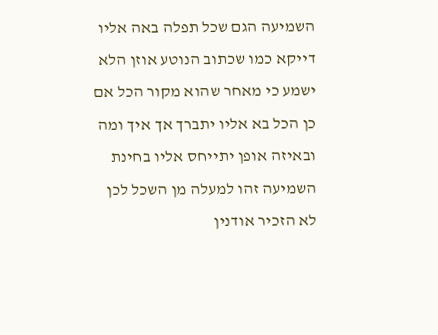השמיעה הגם שכל תפלה באה אליו דייקא כמו שכתוב הנוטע אוזן הלא ישמע כי מאחר שהוא מקור הכל אם כן הכל בא אליו יתברך אך איך ומה ובאיזה אופן יתייחס אליו בחינת השמיעה זהו למעלה מן השכל לכן לא הזכיר אודנין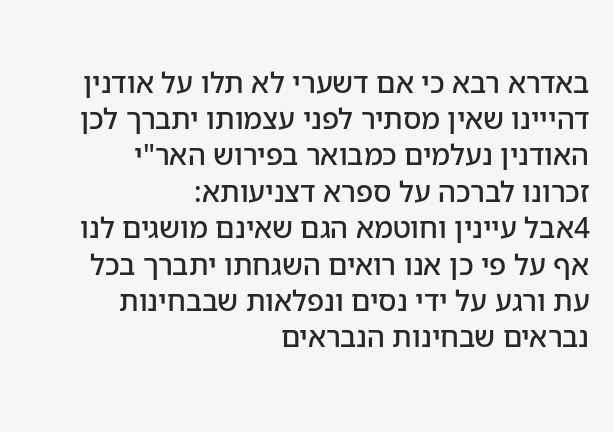באדרא רבא כי אם דשערי לא תלו על אודנין דהייינו שאין מסתיר לפני עצמותו יתברך לכן האודנין נעלמים כמבואר בפירוש האר"י זכרונו לברכה על ספרא דצניעותא:
4אבל עיינין וחוטמא הגם שאינם מושגים לנו אף על פי כן אנו רואים השגחתו יתברך בכל עת ורגע על ידי נסים ונפלאות שבבחינות נבראים שבחינות הנבראים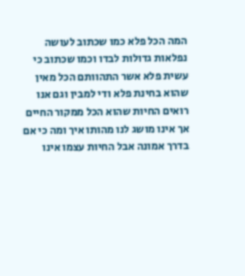המה הכל פלא כמו שכתוב לעושה נפלאות גדולות לבדו וכמו שכתוב כי עשית פלא אשר התהוותם הכל מאין שהוא בחינת פלא ודי למבין וגם אנו רואים החיות שהוא הכל ממקור החיים אך אינו מושג לנו מהותו איך ומה כי אם בדרך אמונה אבל החיות עצמו אינו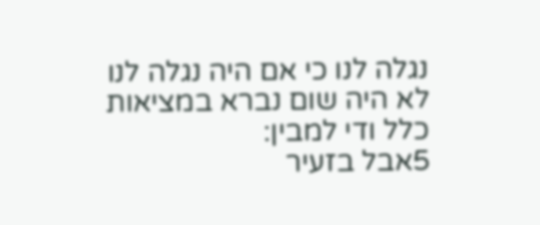נגלה לנו כי אם היה נגלה לנו לא היה שום נברא במציאות כלל ודי למבין:
5אבל בזעיר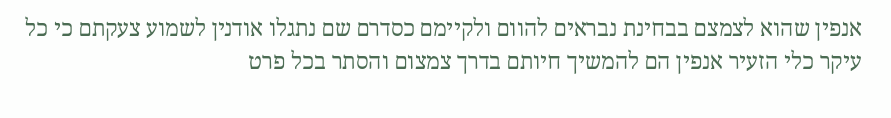אנפין שהוא לצמצם בבחינת נבראים להוום ולקיימם כסדרם שם נתגלו אודנין לשמוע צעקתם כי כל עיקר כלי הזעיר אנפין הם להמשיך חיותם בדרך צמצום והסתר בכל פרט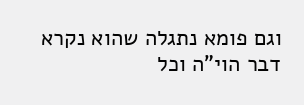וגם פומא נתגלה שהוא נקרא דבר הוי"ה וכל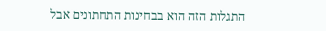התגלות הזה הוא בבחינות התחתונים אבל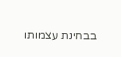בבחינת עצמותו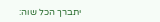יתברך הכל שוה: